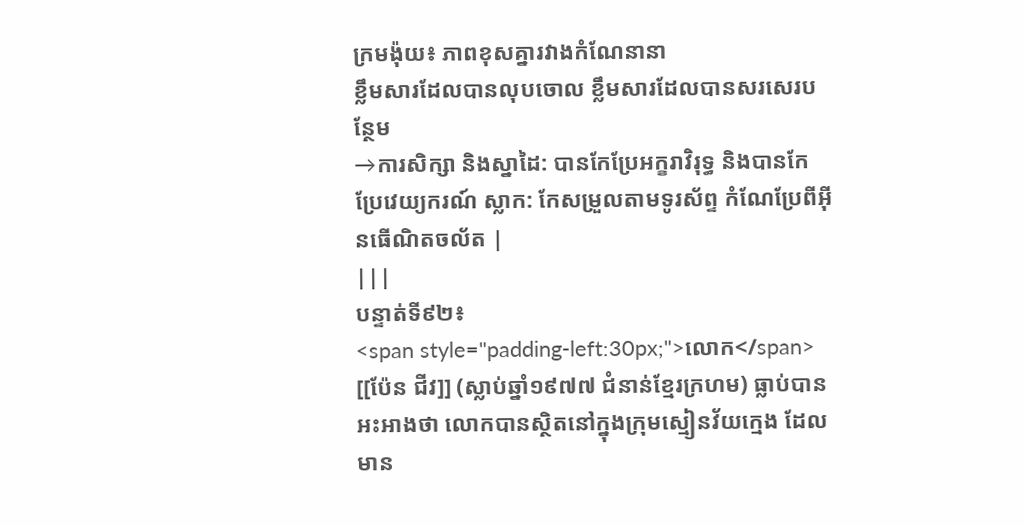ក្រមង៉ុយ៖ ភាពខុសគ្នារវាងកំណែនានា
ខ្លឹមសារដែលបានលុបចោល ខ្លឹមសារដែលបានសរសេរបន្ថែម
→ការសិក្សា និងស្នាដៃ: បានកែប្រែអក្ខរាវិរុទ្ធ និងបានកែប្រែវេយ្យករណ៍ ស្លាក: កែសម្រួលតាមទូរស័ព្ទ កំណែប្រែពីអ៊ីនធើណិតចល័ត |
|||
បន្ទាត់ទី៩២៖
<span style="padding-left:30px;">លោក</span> [[ប៉ែន ជីវ]] (ស្លាប់ឆ្នាំ១៩៧៧ ជំនាន់ខ្មែរក្រហម) ធ្លាប់បានអះអាងថា លោកបានស្ថិតនៅក្នុងក្រុមស្មៀនវ័យក្មេង ដែលមាន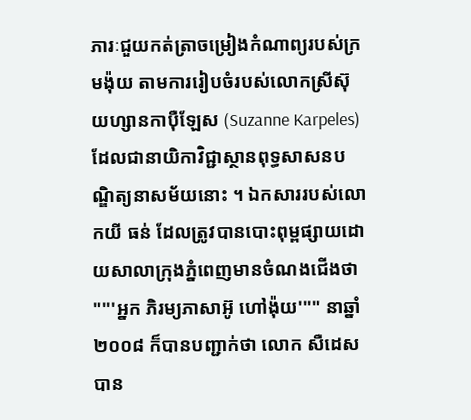ភារៈជួយកត់ត្រាចម្រៀងកំណាព្យរបស់ក្រមង៉ុយ តាមការរៀបចំរបស់លោកស្រីស៊ុយហ្សានកាប៉ឺឡែស (Suzanne Karpeles) ដែលជានាយិកាវិជ្ជាស្ថានពុទ្ធសាសនបណ្ឌិត្យនាសម័យនោះ ។ ឯកសាររបស់លោកយី ធន់ ដែលត្រូវបានបោះពុម្ពផ្សាយដោយសាលាក្រុងភ្នំពេញមានចំណងជើងថា "'''អ្នក ភិរម្យភាសាអ៊ូ ហៅង៉ុយ'''" នាឆ្នាំ២០០៨ ក៏បានបញ្ជាក់ថា លោក សឺដេស បាន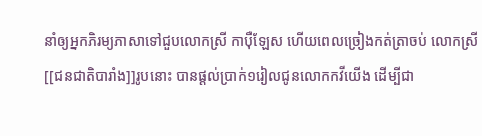នាំឲ្យអ្នកភិរម្យភាសាទៅជួបលោកស្រី កាប៉ឺឡែស ហើយពេលច្រៀងកត់ត្រាចប់ លោកស្រី[[ជនជាតិបារាំង]]រូបនោះ បានផ្ដល់ប្រាក់១រៀលជូនលោកកវីយើង ដើម្បីជា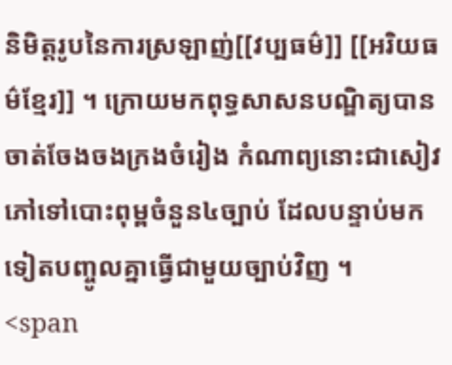និមិត្តរូបនៃការស្រឡាញ់[[វប្បធម៌]] [[អរិយធម៌ខ្មែរ]] ។ ក្រោយមកពុទ្ធសាសនបណ្ឌិត្យបានចាត់ចែងចងក្រងចំរៀង កំណាព្យនោះជាសៀវភៅទៅបោះពុម្ពចំនួន៤ច្បាប់ ដែលបន្ទាប់មកទៀតបញ្ចូលគ្នាធ្វើជាមួយច្បាប់វិញ ។
<span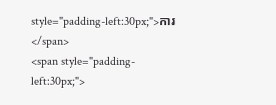style="padding-left:30px;">ការ</span>
<span style="padding-left:30px;">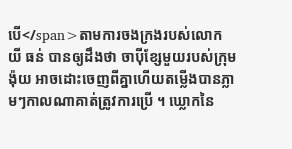បើ</span>តាមការចងក្រងរបស់លោកយី ធន់ បានឲ្យដឹងថា ចាប៉ីខ្សែមួយរបស់ក្រុមង៉ុយ អាចដោះចេញពីគ្នាហើយតម្លើងបានភ្លាមៗកាលណាគាត់ត្រូវការប្រើ ។ ឃ្លោកនៃ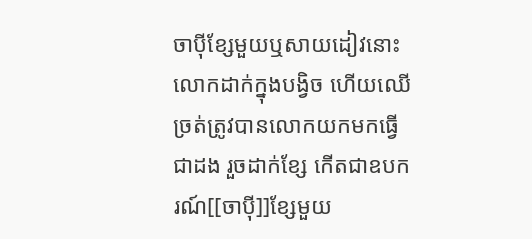ចាប៉ីខ្សែមួយឬសាយដៀវនោះលោកដាក់ក្នុងបង្វិច ហើយឈើច្រត់ត្រូវបានលោកយកមកធ្វើជាដង រួចដាក់ខ្សែ កើតជាឧបករណ៍[[ចាប៉ី]]ខ្សែមួយ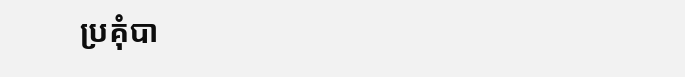ប្រគុំបា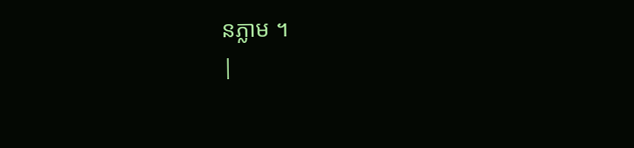នភ្លាម ។
|